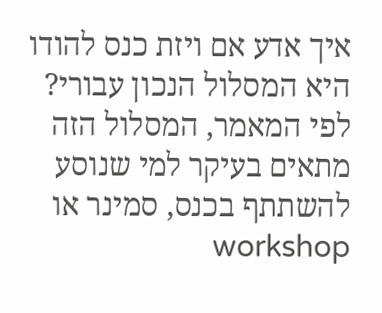איך אדע אם ויזת כנס להודו היא המסלול הנכון עבורי?
לפי המאמר, המסלול הזה מתאים בעיקר למי שנוסע להשתתף בכנס, סמינר או workshop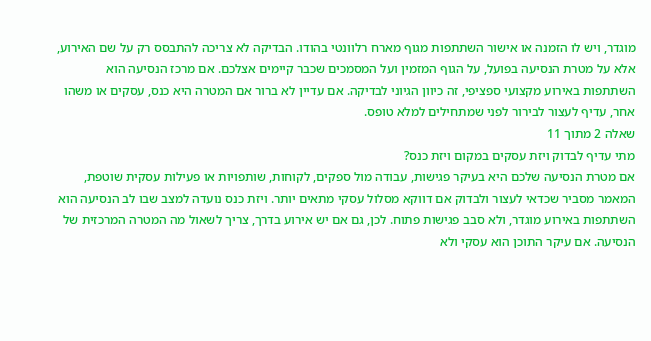מוגדר, ויש לו הזמנה או אישור השתתפות מגוף מארח רלוונטי בהודו. הבדיקה לא צריכה להתבסס רק על שם האירוע, אלא על מטרת הנסיעה בפועל, על הגוף המזמין ועל המסמכים שכבר קיימים אצלכם. אם מרכז הנסיעה הוא השתתפות באירוע מקצועי ספציפי, זה כיוון הגיוני לבדיקה. אם עדיין לא ברור אם המטרה היא כנס, עסקים או משהו אחר, עדיף לעצור לבירור לפני שמתחילים למלא טופס.
שאלה 2 מתוך 11
מתי עדיף לבדוק ויזת עסקים במקום ויזת כנס?
אם מטרת הנסיעה שלכם היא בעיקר פגישות, עבודה מול ספקים, לקוחות, שותפויות או פעילות עסקית שוטפת, המאמר מסביר שכדאי לעצור ולבדוק אם דווקא מסלול עסקי מתאים יותר. ויזת כנס נועדה למצב שבו לב הנסיעה הוא השתתפות באירוע מוגדר, ולא סבב פגישות פתוח. לכן, גם אם יש אירוע בדרך, צריך לשאול מה המטרה המרכזית של הנסיעה. אם עיקר התוכן הוא עסקי ולא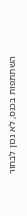השתתפות בכנס, לא נכון לבחור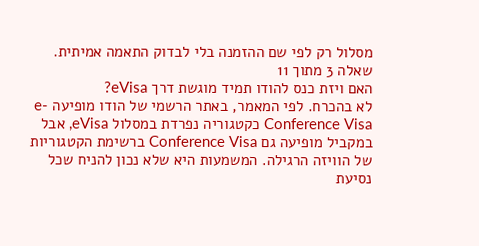מסלול רק לפי שם ההזמנה בלי לבדוק התאמה אמיתית.
שאלה 3 מתוך 11
האם ויזת כנס להודו תמיד מוגשת דרך eVisa?
לא בהכרח. לפי המאמר, באתר הרשמי של הודו מופיעה e-Conference Visa כקטגוריה נפרדת במסלול eVisa, אבל במקביל מופיעה גם Conference Visa ברשימת הקטגוריות של הוויזה הרגילה. המשמעות היא שלא נכון להניח שכל נסיעת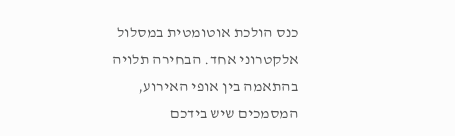כנס הולכת אוטומטית במסלול אלקטרוני אחד. הבחירה תלויה בהתאמה בין אופי האירוע, המסמכים שיש בידכם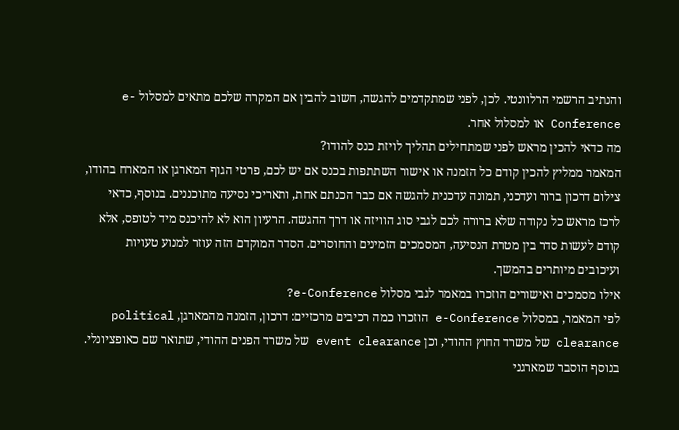והנתיב הרשמי הרלוונטי. לכן, לפני שמתקדמים להגשה, חשוב להבין אם המקרה שלכם מתאים למסלול e-Conference או למסלול אחר.
מה כדאי להכין מראש לפני שמתחילים תהליך לויזת כנס להודו?
המאמר ממליץ להכין קודם כל הזמנה או אישור השתתפות בכנס אם יש לכם, פרטי הגוף המארגן או המארח בהודו, צילום דרכון ברור ועדכני, תמונה עדכנית להגשה אם כבר הכנתם אחת, ותאריכי נסיעה מתוכננים. בנוסף, כדאי לרכז מראש כל נקודה שלא ברורה לכם לגבי סוג הוויזה או דרך ההגשה. הרעיון הוא לא להיכנס מיד לטופס, אלא קודם לעשות סדר בין מטרת הנסיעה, המסמכים הזמינים והחוסרים. הסדר המוקדם הזה עוזר למנוע טעויות ועיכובים מיותרים בהמשך.
אילו מסמכים ואישורים הוזכרו במאמר לגבי מסלול e-Conference?
לפי המאמר, במסלול e-Conference הוזכרו כמה רכיבים מרכזיים: דרכון, הזמנה מהמארגן, political clearance של משרד החוץ ההודי, וכן event clearance של משרד הפנים ההודי, שתואר שם כאופציונלי. בנוסף הוסבר שמארגני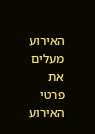האירוע מעלים את פרטי האירוע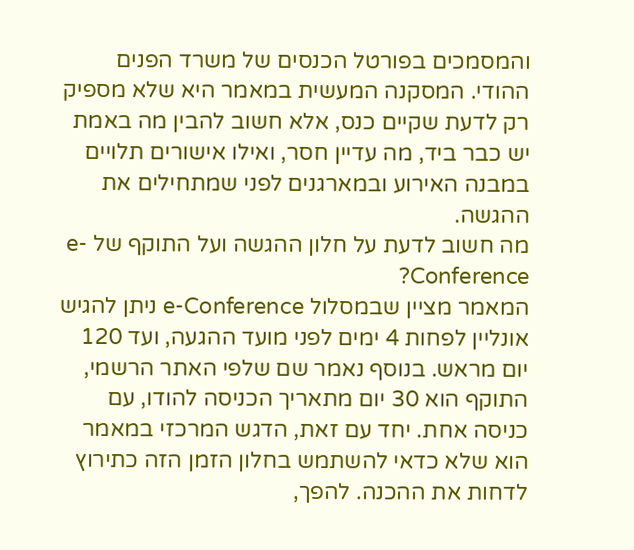והמסמכים בפורטל הכנסים של משרד הפנים ההודי. המסקנה המעשית במאמר היא שלא מספיק רק לדעת שקיים כנס, אלא חשוב להבין מה באמת יש כבר ביד, מה עדיין חסר, ואילו אישורים תלויים במבנה האירוע ובמארגנים לפני שמתחילים את ההגשה.
מה חשוב לדעת על חלון ההגשה ועל התוקף של e-Conference?
המאמר מציין שבמסלול e-Conference ניתן להגיש אונליין לפחות 4 ימים לפני מועד ההגעה, ועד 120 יום מראש. בנוסף נאמר שם שלפי האתר הרשמי, התוקף הוא 30 יום מתאריך הכניסה להודו, עם כניסה אחת. יחד עם זאת, הדגש המרכזי במאמר הוא שלא כדאי להשתמש בחלון הזמן הזה כתירוץ לדחות את ההכנה. להפך,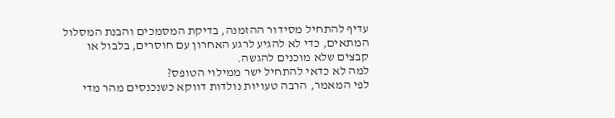עדיף להתחיל מסידור ההזמנה, בדיקת המסמכים והבנת המסלול המתאים, כדי לא להגיע לרגע האחרון עם חוסרים, בלבול או קבצים שלא מוכנים להגשה.
למה לא כדאי להתחיל ישר ממילוי הטופס?
לפי המאמר, הרבה טעויות נולדות דווקא כשנכנסים מהר מדי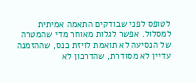לטופס לפני שבודקים התאמה אמיתית למסלול. אפשר לגלות מאוחר מדי שהמטרה של הנסיעה לא תואמת לויזת כנס, שההזמנה עדיין לא מסודרת, שהדרכון לא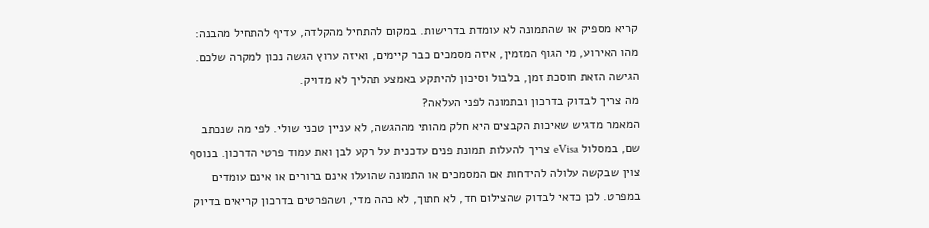קריא מספיק או שהתמונה לא עומדת בדרישות. במקום להתחיל מהקלדה, עדיף להתחיל מהבנה: מהו האירוע, מי הגוף המזמין, איזה מסמכים כבר קיימים, ואיזה ערוץ הגשה נכון למקרה שלכם. הגישה הזאת חוסכת זמן, בלבול וסיכון להיתקע באמצע תהליך לא מדויק.
מה צריך לבדוק בדרכון ובתמונה לפני העלאה?
המאמר מדגיש שאיכות הקבצים היא חלק מהותי מההגשה, לא עניין טכני שולי. לפי מה שנכתב שם, במסלול eVisa צריך להעלות תמונת פנים עדכנית על רקע לבן ואת עמוד פרטי הדרכון. בנוסף צוין שבקשה עלולה להידחות אם המסמכים או התמונה שהועלו אינם ברורים או אינם עומדים במפרט. לכן כדאי לבדוק שהצילום חד, לא חתוך, לא כהה מדי, ושהפרטים בדרכון קריאים בדיוק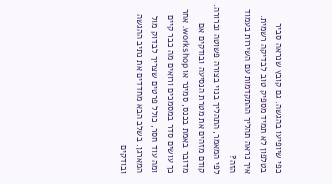כפי שיופיעו בהגשה. גם קובץ שנראה סביר בטלפון לא תמיד מספיק טוב לבדיקה רשמית.
איך נראה תהליך ההתקדמות עם השירות בעמוד הזה?
לפי המאמר, התהליך בנוי בצורה פשוטה וברורה. קודם מזהים את מטרת הנסיעה ובודקים אם מדובר באמת בכנס, סמינר או workshop. אחר כך עושים סדר במסמכים ורואים מה כבר קיים ומה עוד חסר, כולל פרטים שצריך לבדוק מול המארגן. בשלב הבא מחדדים את נתיב ההגשה ובודקים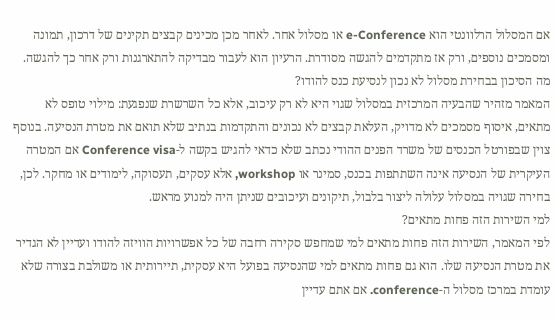אם המסלול הרלוונטי הוא e-Conference או מסלול אחר. לאחר מכן מכינים קבצים תקינים של דרכון, תמונה ומסמכים נוספים, ורק אז מתקדמים להגשה מסודרת. הרעיון הוא לעבור מבדיקה להתארגנות ורק אחר כך להגשה.
מה הסיכון בבחירת מסלול לא נכון לנסיעת כנס להודו?
המאמר מזהיר שהבעיה המרכזית במסלול שגוי היא לא רק עיכוב, אלא כל השרשרת שנפגעת: מילוי טופס לא מתאים, איסוף מסמכים לא מדויק, העלאת קבצים לא נכונים והתקדמות בנתיב שלא תואם את מטרת הנסיעה. בנוסף צוין שבפורטל הכנסים של משרד הפנים ההודי נכתב שלא כדאי להגיש בקשה ל-Conference visa אם המטרה העיקרית של הנסיעה אינה השתתפות בכנס, סמינר או workshop, אלא עסקים, תעסוקה, לימודים או מחקר. לכן, בחירה שגויה במסלול עלולה ליצור בלבול, תיקונים ועיכובים שניתן היה למנוע מראש.
למי השירות הזה פחות מתאים?
לפי המאמר, השירות הזה פחות מתאים למי שמחפש סקירה רחבה של כל אפשרויות הוויזה להודו ועדיין לא הגדיר את מטרת הנסיעה שלו. הוא גם פחות מתאים למי שהנסיעה בפועל היא עסקית, תיירותית או משולבת בצורה שלא עומדת במרכז מסלול ה-conference. אם אתם עדיין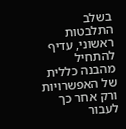בשלב התלבטות ראשוני, עדיף להתחיל מהבנה כללית של האפשרויות ורק אחר כך לעבור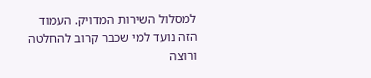למסלול השירות המדויק. העמוד הזה נועד למי שכבר קרוב להחלטה ורוצה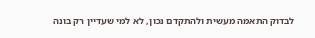לבדוק התאמה מעשית ולהתקדם נכון, לא למי שעדיין רק בונה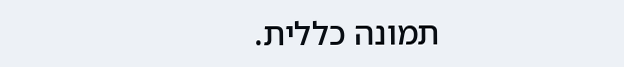תמונה כללית.